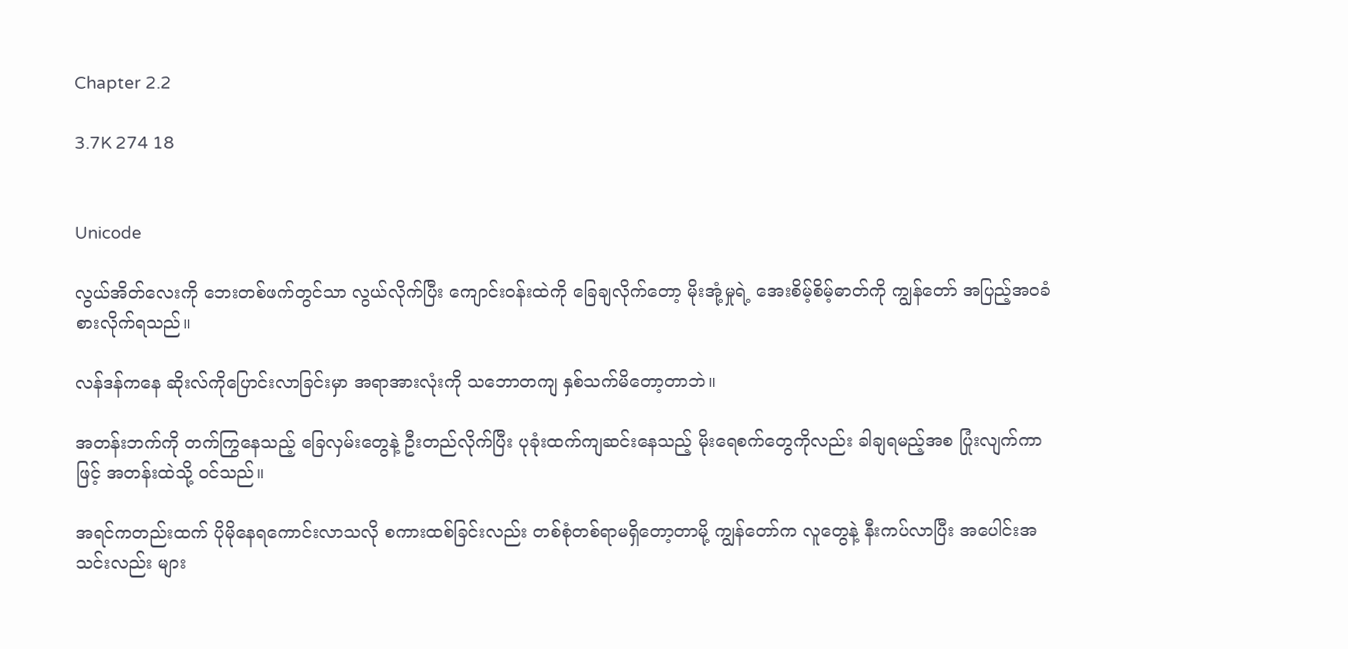Chapter 2.2

3.7K 274 18


Unicode

လွယ်အိတ်လေးကို ဘေးတစ်ဖက်တွင်သာ လွယ်လိုက်ပြီး ကျောင်းဝန်းထဲကို ခြေချလိုက်တော့ မိုးအုံ့မှုရဲ့ အေးစိမ့်စိမ့်ဓာတ်ကို ကျွန်တော် အပြည့်အဝခံစားလိုက်ရသည်။

လန်ဒန်ကနေ ဆိုးလ်ကိုပြောင်းလာခြင်းမှာ အရာအားလုံးကို သဘောတကျ နှစ်သက်မိတော့တာဘဲ။

အတန်းဘက်ကို တက်ကြွနေသည့် ခြေလှမ်းတွေနဲ့ ဦးတည်လိုက်ပြီး ပုခုံးထက်ကျဆင်းနေသည့် မိုးရေစက်တွေကိုလည်း ခါချရမည့်အစ ပြုံးလျက်ကာဖြင့် အတန်းထဲသို့ ဝင်သည်။

အရင်ကတည်းထက် ပိုမိုနေရကောင်းလာသလို စကားထစ်ခြင်းလည်း တစ်စုံတစ်ရာမရှိတော့တာမို့ ကျွန်တော်က လူတွေနဲ့ နီးကပ်လာပြီး အပေါင်းအသင်းလည်း များ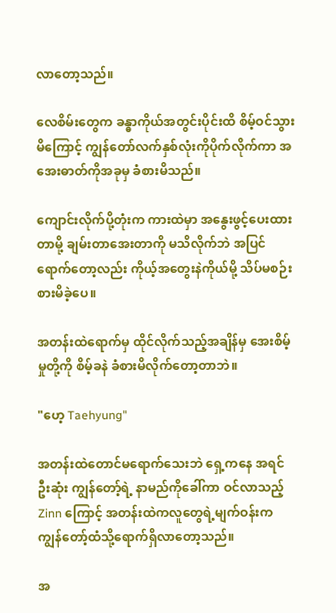လာတော့သည်။

လေစိမ်းတွေက ခန္ဓာကိုယ်အတွင်းပိုင်းထိ စိမ့်ဝင်သွားမိကြောင့် ကျွန်တော်လက်နှစ်လုံးကိုပိုက်လိုက်ကာ အအေးဓာတ်ကိုအခုမှ ခံစားမိသည်။

ကျောင်းလိုက်ပို့တုံးက ကားထဲမှာ အနွေးဖွင့်ပေးထားတာမို့ ချမ်းတာအေးတာကို မသိလိုက်ဘဲ အပြင်ရောက်တော့လည်း ကိုယ့်အတွေးနဲကိုယ်မို့ သိပ်မစဉ်းစားမိခဲ့ပေ။

အတန်းထဲရောက်မှ ထိုင်လိုက်သည့်အချိန်မှ အေးစိမ့်မှုတို့ကို စိမ့်ခနဲ ခံစားမိလိုက်တော့တာဘဲ။

"ဟေ့ Taehyung"

အတန်းထဲတောင်မရောက်သေးဘဲ ရှေ့ကနေ အရင်ဦးဆုံး ကျွန်တော့်ရဲ့ နာမည်ကိုခေါ်ကာ ဝင်လာသည့် Zinn ကြောင့် အတန်းထဲကလူတွေရဲ့မျက်ဝန်းက ကျွန်တော့်ထံသို့ရောက်ရှိလာတော့သည်။

အ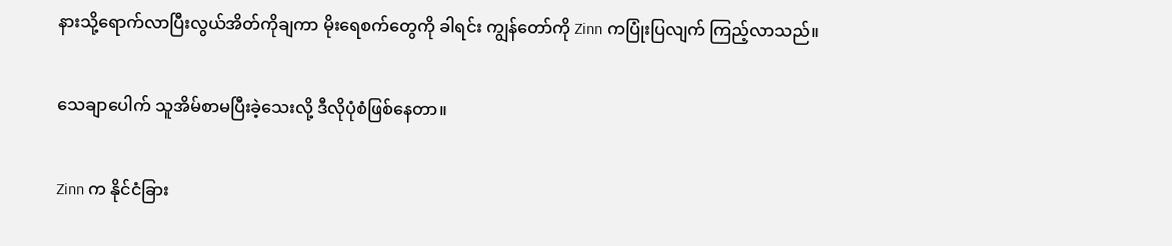နားသို့ရောက်လာပြီးလွယ်အိတ်ကိုချကာ မိုးရေစက်တွေကို ခါရင်း ကျွန်တော်ကို Zinn ကပြုံးပြလျက် ကြည့်လာသည်။

သေချာပေါက် သူအိမ်စာမပြီးခဲ့သေးလို့ ဒီလိုပုံစံဖြစ်နေတာ။

Zinn က နိုင်ငံခြား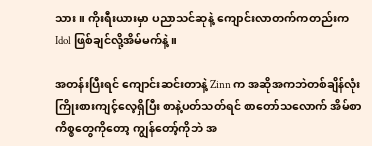သား။ ကိုးရီးယားမှာ ပညာသင်ဆုနဲ့ ကျောင်းလာတက်ကတည်းက Idol ဖြစ်ချင်လို့အိမ်မက်နဲ့။

အတန်းပြီးရင် ကျောင်းဆင်းတာနဲ့ Zinn က အဆိုအကဘဲတစ်ချိန်လုံးကြိုးစားကျင့်လေ့ရှိပြီး စာနဲ့ပတ်သတ်ရင် စာတော်သလောက် အိမ်စာကိစ္စတွေကိုတော့ ကျွန်တော့်ကိုဘဲ အ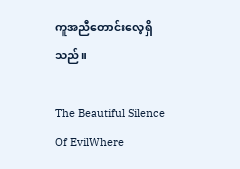ကူအညီတောင်းလေ့ရှိသည်။

The Beautiful Silence Of EvilWhere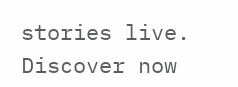stories live. Discover now